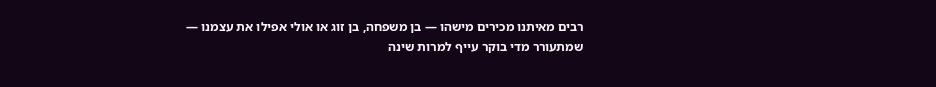רבים מאיתנו מכירים מישהו — בן משפחה, בן זוג או אולי אפילו את עצמנו — שמתעורר מדי בוקר עייף למרות שינה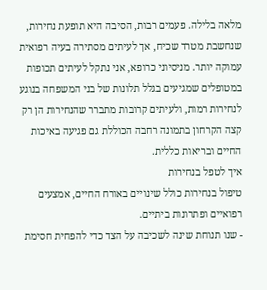מלאה בלילה. פעמים רבות, הסיבה היא תופעת נחירות, שנחשבת מטרד שכיח, אך לעיתים מסתירה בעיה רפואית עמוקה יותר. מניסיוני כרופא, אני נתקל לעיתים תכופות במטופלים שמגיעים בגלל תלונות של בני המשפחה בנוגע לנחירות רמות, ולעיתים קרובות מתברר שהנחירות הן רק קצה הקרחון בתמונה רחבה הכוללת גם פגיעה באיכות החיים ובריאות כללית.
איך לטפל בנחירות
טיפול בנחירות כולל שינויים באורח החיים, אמצעים רפואיים ופתרונות ביתיים.
- שנו תנוחת שינה לשכיבה על הצד כדי להפחית חסימת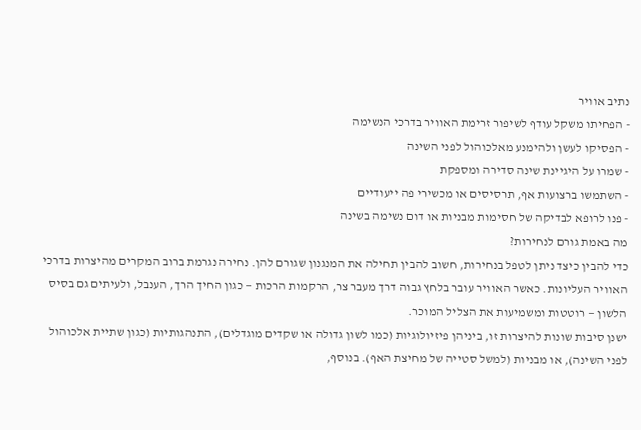נתיב אוויר
- הפחיתו משקל עודף לשיפור זרימת האוויר בדרכי הנשימה
- הפסיקו לעשן ולהימנע מאלכוהול לפני השינה
- שמרו על היגיינת שינה סדירה ומספקת
- השתמשו ברצועות אף, תרסיסים או מכשירי פה ייעודיים
- פנו לרופא לבדיקה של חסימות מבניות או דום נשימה בשינה
מה באמת גורם לנחירות?
כדי להבין כיצד ניתן לטפל בנחירות, חשוב להבין תחילה את המנגנון שגורם להן. נחירה נגרמת ברוב המקרים מהיצרות בדרכי האוויר העליונות. כאשר האוויר עובר בלחץ גבוה דרך מעבר צר, הרקמות הרכות — כגון החיך הרך, הענבל, ולעיתים גם בסיס הלשון — רוטטות ומשמיעות את הצליל המוכר.
ישנן סיבות שונות להיצרות זו, ביניהן פיזיולוגיות (כמו לשון גדולה או שקדים מוגדלים), התנהגותיות (כגון שתיית אלכוהול לפני השינה), או מבניות (למשל סטייה של מחיצת האף). בנוסף,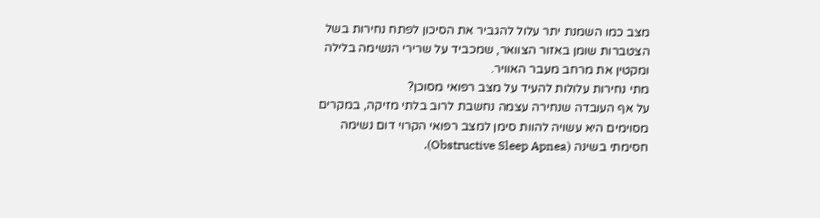מצב כמו השמנת יתר עלול להגביר את הסיכון לפתח נחירות בשל הצטברות שומן באזור הצוואר, שמכביד על שרירי הנשימה בלילה ומקטין את מרחב מעבר האוויר.
מתי נחירות עלולות להעיד על מצב רפואי מסוכן?
על אף העובדה שנחירה עצמה נחשבת לרוב בלתי מזיקה, במקרים מסוימים היא עשויה להוות סימן למצב רפואי הקרוי דום נשימה חסימתי בשינה (Obstructive Sleep Apnea).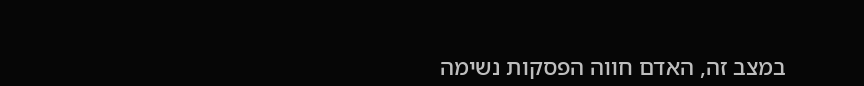במצב זה, האדם חווה הפסקות נשימה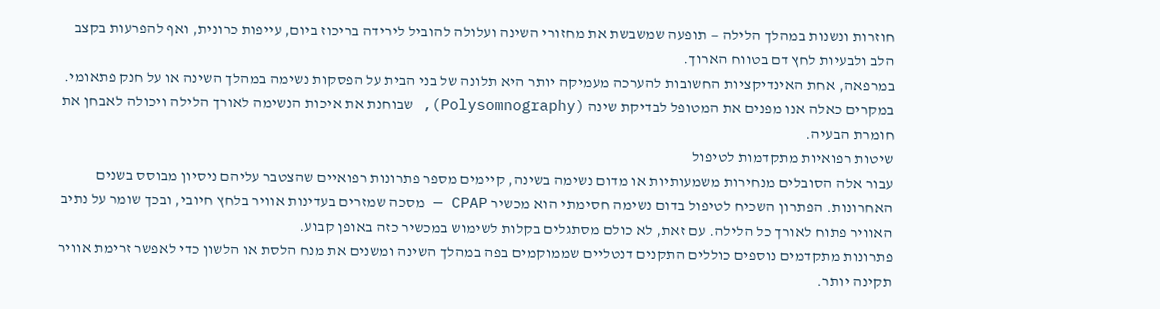חוזרות ונשנות במהלך הלילה — תופעה שמשבשת את מחזורי השינה ועלולה להוביל לירידה בריכוז ביום, עייפות כרונית, ואף להפרעות בקצב הלב ולבעיות לחץ דם בטווח הארוך.
במרפאה, אחת האינדיקציות החשובות להערכה מעמיקה יותר היא תלונה של בני הבית על הפסקות נשימה במהלך השינה או על חנק פתאומי. במקרים כאלה אנו מפנים את המטופל לבדיקת שינה (Polysomnography), שבוחנת את איכות הנשימה לאורך הלילה ויכולה לאבחן את חומרת הבעיה.
שיטות רפואיות מתקדמות לטיפול
עבור אלה הסובלים מנחירות משמעותיות או מדום נשימה בשינה, קיימים מספר פתרונות רפואיים שהצטבר עליהם ניסיון מבוסס בשנים האחרונות. הפתרון השכיח לטיפול בדום נשימה חסימתי הוא מכשיר CPAP — מסכה שמזרים בעדינות אוויר בלחץ חיובי, ובכך שומר על נתיב האוויר פתוח לאורך כל הלילה. עם זאת, לא כולם מסתגלים בקלות לשימוש במכשיר כזה באופן קבוע.
פתרונות מתקדמים נוספים כוללים התקנים דנטליים שממוקמים בפה במהלך השינה ומשנים את מנח הלסת או הלשון כדי לאפשר זרימת אוויר תקינה יותר.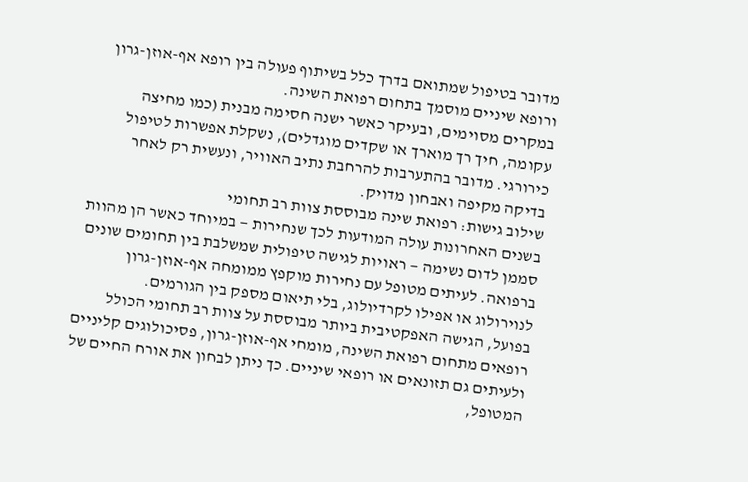מדובר בטיפול שמתואם בדרך כלל בשיתוף פעולה בין רופא אף-אוזן-גרון ורופא שיניים מוסמך בתחום רפואת השינה.
במקרים מסוימים, ובעיקר כאשר ישנה חסימה מבנית (כמו מחיצה עקומה, חיך רך מוארך או שקדים מוגדלים), נשקלת אפשרות לטיפול כירורגי. מדובר בהתערבות להרחבת נתיב האוויר, ונעשית רק לאחר בדיקה מקיפה ואבחון מדויק.
שילוב גישות: רפואת שינה מבוססת צוות רב תחומי
בשנים האחרונות עולה המודעות לכך שנחירות — במיוחד כאשר הן מהוות סממן לדום נשימה — ראויות לגישה טיפולית שמשלבת בין תחומים שונים ברפואה. לעיתים מטופל עם נחירות מוקפץ ממומחה אף-אוזן-גרון לנוירולוג או אפילו לקרדיולוג, בלי תיאום מספק בין הגורמים.
בפועל, הגישה האפקטיבית ביותר מבוססת על צוות רב תחומי הכולל רופאים מתחום רפואת השינה, מומחי אף-אוזן-גרון, פסיכולוגים קליניים ולעיתים גם תזונאים או רופאי שיניים. כך ניתן לבחון את אורח החיים של המטופל,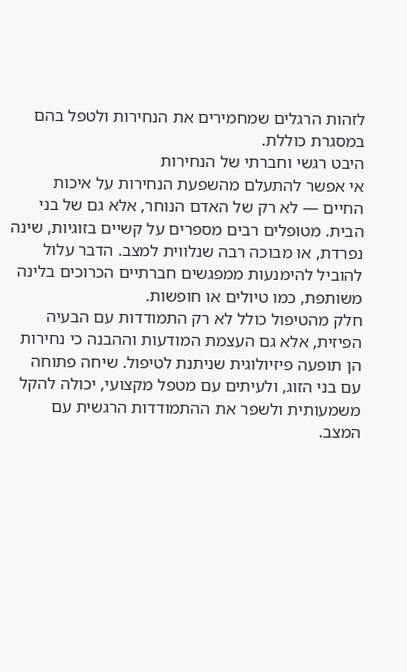לזהות הרגלים שמחמירים את הנחירות ולטפל בהם במסגרת כוללת.
היבט רגשי וחברתי של הנחירות
אי אפשר להתעלם מהשפעת הנחירות על איכות החיים — לא רק של האדם הנוחר, אלא גם של בני הבית. מטופלים רבים מספרים על קשיים בזוגיות, שינה נפרדת, או מבוכה רבה שנלווית למצב. הדבר עלול להוביל להימנעות ממפגשים חברתיים הכרוכים בלינה משותפת, כמו טיולים או חופשות.
חלק מהטיפול כולל לא רק התמודדות עם הבעיה הפיזית, אלא גם העצמת המודעות וההבנה כי נחירות הן תופעה פיזיולוגית שניתנת לטיפול. שיחה פתוחה עם בני הזוג, ולעיתים עם מטפל מקצועי, יכולה להקל משמעותית ולשפר את ההתמודדות הרגשית עם המצב.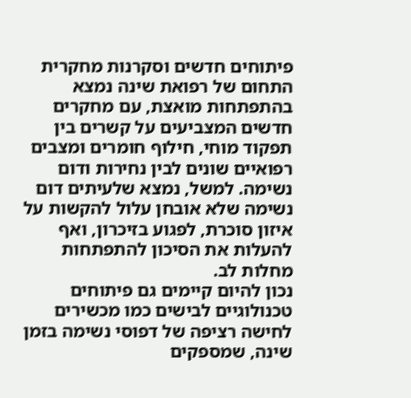פיתוחים חדשים וסקרנות מחקרית
התחום של רפואת שינה נמצא בהתפתחות מואצת, עם מחקרים חדשים המצביעים על קשרים בין תפקוד מוחי, חילוף חומרים ומצבים רפואיים שונים לבין נחירות ודום נשימה. למשל, נמצא שלעיתים דום נשימה שלא אובחן עלול להקשות על איזון סוכרת, לפגוע בזיכרון, ואף להעלות את הסיכון להתפתחות מחלות לב.
נכון להיום קיימים גם פיתוחים טכנולוגיים לבישים כמו מכשירים לחישה רציפה של דפוסי נשימה בזמן שינה, שמספקים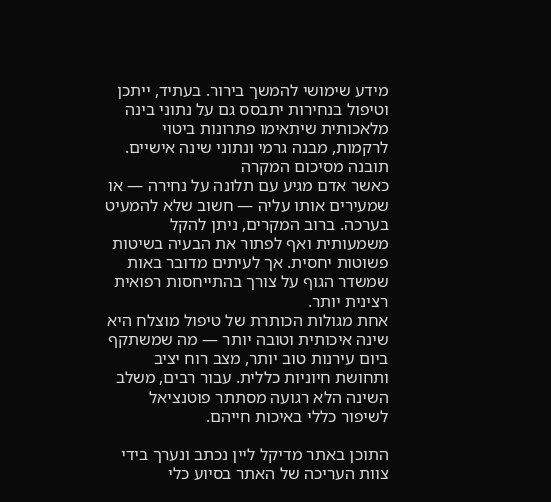מידע שימושי להמשך בירור. בעתיד, ייתכן וטיפול בנחירות יתבסס גם על נתוני בינה מלאכותית שיתאימו פתרונות ביטוי לרקמות, מבנה גרמי ונתוני שינה אישיים.
תובנה מסיכום המקרה
כאשר אדם מגיע עם תלונה על נחירה — או שמעירים אותו עליה — חשוב שלא להמעיט בערכה. ברוב המקרים, ניתן להקל משמעותית ואף לפתור את הבעיה בשיטות פשוטות יחסית. אך לעיתים מדובר באות שמשדר הגוף על צורך בהתייחסות רפואית רצינית יותר.
אחת מגולות הכותרת של טיפול מוצלח היא שינה איכותית וטובה יותר — מה שמשתקף ביום עירנות טוב יותר, מצב רוח יציב ותחושת חיוניות כללית. עבור רבים, משלב השינה הלא רגועה מסתתר פוטנציאל לשיפור כללי באיכות חייהם.

התוכן באתר מדיקל ליין נכתב ונערך בידי צוות העריכה של האתר בסיוע כלי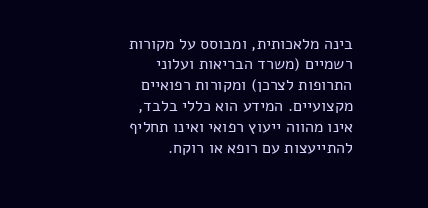בינה מלאכותית, ומבוסס על מקורות רשמיים (משרד הבריאות ועלוני התרופות לצרכן) ומקורות רפואיים מקצועיים. המידע הוא כללי בלבד, אינו מהווה ייעוץ רפואי ואינו תחליף להתייעצות עם רופא או רוקח.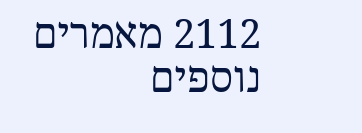2112 מאמרים נוספים